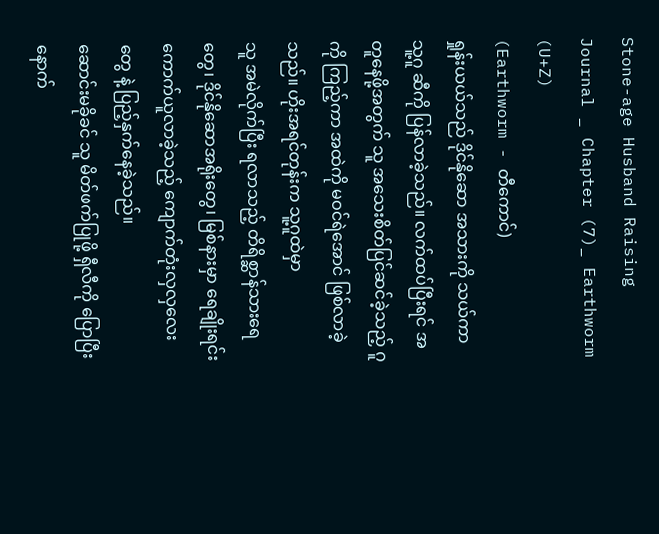Stone-age Husband Raising Journal _ Chapter (7)_ Earthworm (U+Z)
(Earthworm - တီကောင်)
ရှုန်းယယ်သည် ဒိုင်နိုဆော အသားကို သယ်ကာ သူ့ဂူ ဆီကို ပြန်လာခဲ့သည်။ လက်ထပ်ပြီးရင် အတူနေဖို့အတွက် သူ အသေးစိတ်ပြင်ဆင်ခဲ့သည့် ဂူကို ကြည့်ကာ အထဲကို မဝင်ရဲအောင် ဖြစ်လာခဲ့သည်။ ဟိုးအရင်တုန်းက သူ့ဂူထဲမှာ
သူ အမဲလိုက်ပြီး ရလာသည့် တိရိစ္ဆာန်သားရေတွေ၊ ဒိုင်နိုဆောအရိုးတွေ၊ မြစ်နားမှာ ရေချိုးရင်း ကောက်ယူလာခဲ့သည့် ကျောက်တုံးလှလှလေးတွေ နဲ့ ပြည့်နှက်နေခဲ့သည်။
ဆောင်းမခိုခင် သူ မိတ်ဖက်ပြုဖို့ ရှီလီကို ပြောပြီးနောက်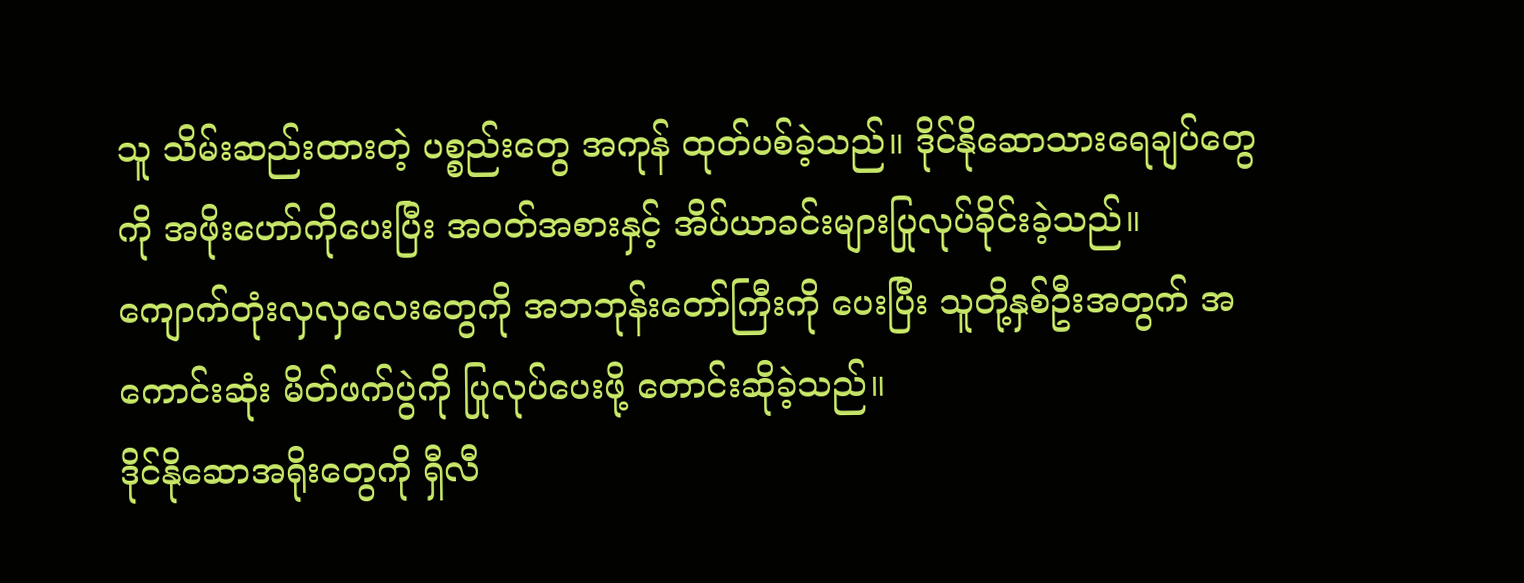သူ သိမ်းဆည်းထားတဲ့ ပစ္စည်းတွေ အကုန် ထုတ်ပစ်ခဲ့သည်။ ဒိုင်နိုဆောသားရေချပ်တွေကို အဖိုးဟော်ကိုပေးပြီး အဝတ်အစားနှင့် အိပ်ယာခင်းများပြုလုပ်ခိုင်းခဲ့သည်။
ကျောက်တုံးလှလှလေးတွေကို အဘဘုန်းတော်ကြီးကို ပေးပြီး သူတို့နှစ်ဦးအတွက် အကောင်းဆုံး မိတ်ဖက်ပွဲကို ပြုလုပ်ပေးဖို့ တောင်းဆိုခဲ့သည်။
ဒိုင်နိုဆောအရိုးတွေကို ရှီလီ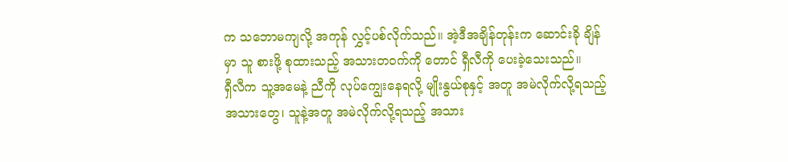က သဘောမကျလို့ အကုန် လွှင့်ပစ်လိုက်သည်။ အဲ့ဒီအချိန်တုန်းက ဆောင်းခို ချိန်မှာ သူ စားဖို့ စုထားသည့် အသားတဝက်ကို တောင် ရှီလီကို ပေးခဲ့သေးသည်။
ရှီလီက သူ့အမေနဲ့ ညီကို လုပ်ကျွေးနေရလို့ မျိုးနွယ်စုနှင့် အတူ အမဲလိုက်လို့ရသည့် အသားတွေ၊ သူနဲ့အတူ အမဲလိုက်လို့ရသည့် အသား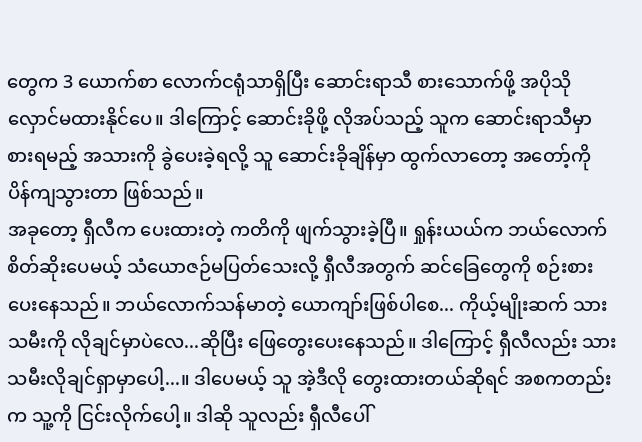တွေက 3 ယောက်စာ လောက်ငရုံသာရှိပြီး ဆောင်းရာသီ စားသောက်ဖို့ အပိုသိုလှောင်မထားနိုင်ပေ။ ဒါကြောင့် ဆောင်းခိုဖို့ လိုအပ်သည့် သူက ဆောင်းရာသီမှာစားရမည့် အသားကို ခွဲပေးခဲ့ရလို့ သူ ဆောင်းခိုချိန်မှာ ထွက်လာတော့ အတော့်ကို ပိန်ကျသွားတာ ဖြစ်သည်။
အခုတော့ ရှီလီက ပေးထားတဲ့ ကတိကို ဖျက်သွားခဲ့ပြီ။ ရှုန်းယယ်က ဘယ်လောက် စိတ်ဆိုးပေမယ့် သံယောဇဉ်မပြတ်သေးလို့ ရှီလီအတွက် ဆင်ခြေတွေကို စဉ်းစားပေးနေသည်။ ဘယ်လောက်သန်မာတဲ့ ယောကျာ်းဖြစ်ပါစေ... ကိုယ့်မျိုးဆက် သားသမီးကို လိုချင်မှာပဲလေ...ဆိုပြီး ဖြေတွေးပေးနေသည်။ ဒါကြောင့် ရှီလီလည်း သားသမီးလိုချင်ရှာမှာပေါ့...။ ဒါပေမယ့် သူ အဲ့ဒီလို တွေးထားတယ်ဆိုရင် အစကတည်းက သူ့ကို ငြင်းလိုက်ပေါ့။ ဒါဆို သူလည်း ရှီလီပေါ်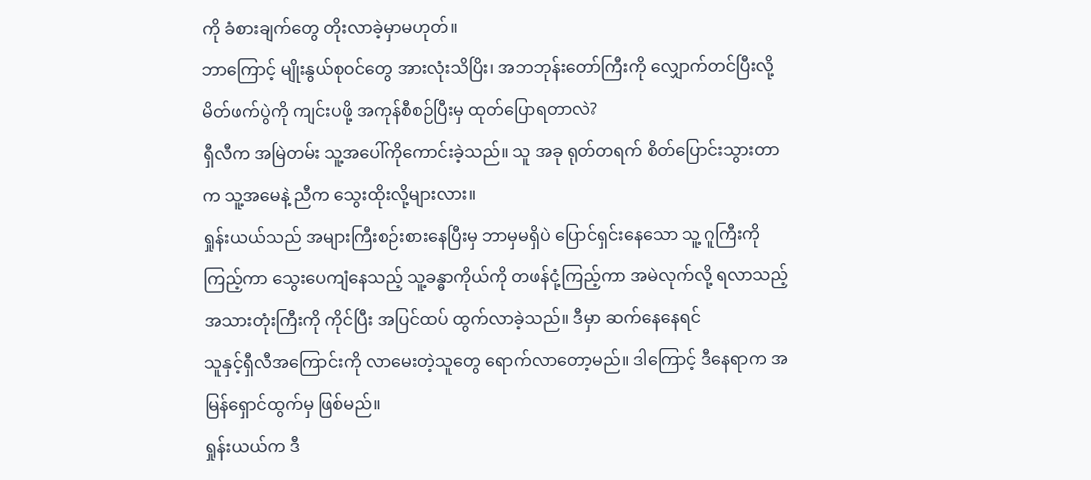ကို ခံစားချက်တွေ တိုးလာခဲ့မှာမဟုတ်။
ဘာကြောင့် မျိုးနွယ်စုဝင်တွေ အားလုံးသိပြိး၊ အဘဘုန်းတော်ကြီးကို လျှောက်တင်ပြီးလို့မိတ်ဖက်ပွဲကို ကျင်းပဖို့ အကုန်စီစဉ်ပြီးမှ ထုတ်ပြောရတာလဲ?
ရှီလီက အမြဲတမ်း သူ့အပေါ်ကိုကောင်းခဲ့သည်။ သူ အခု ရုတ်တရက် စိတ်ပြောင်းသွားတာက သူ့အမေနဲ့ ညီက သွေးထိုးလို့များလား။
ရှုန်းယယ်သည် အများကြီးစဉ်းစားနေပြီးမှ ဘာမှမရှိပဲ ပြောင်ရှင်းနေသော သူ့ ဂူကြီးကို ကြည့်ကာ သွေးပေကျံနေသည့် သူ့ခန္ဓာကိုယ်ကို တဖန်ငုံ့ကြည့်ကာ အမဲလုက်လို့ ရလာသည့် အသားတုံးကြီးကို ကိုင်ပြီး အပြင်ထပ် ထွက်လာခဲ့သည်။ ဒီမှာ ဆက်နေနေရင်
သူနှင့်ရှီလီအကြောင်းကို လာမေးတဲ့သူတွေ ရောက်လာတော့မည်။ ဒါကြောင့် ဒီနေရာက အမြန်ရှောင်ထွက်မှ ဖြစ်မည်။
ရှုန်းယယ်က ဒီ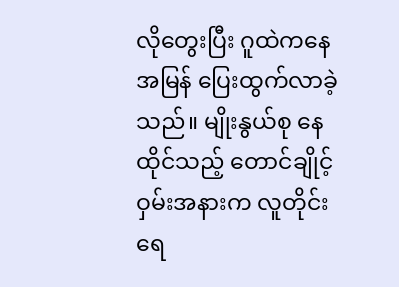လိုတွေးပြီး ဂူထဲကနေ အမြန် ပြေးထွက်လာခဲ့သည်။ မျိုးနွယ်စု နေထိုင်သည့် တောင်ချိုင့်ဝှမ်းအနားက လူတိုင်း ရေ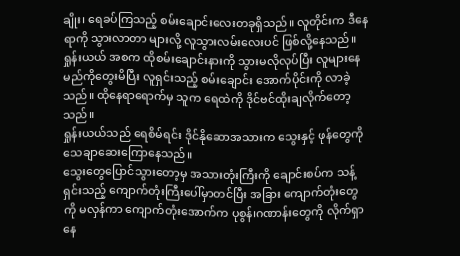ချိုး၊ ရေခပ်ကြသည့် စမ်းချောင်းလေးတခုရှိသည်။ လူတိုင်းက ဒီနေရာကို သွားလာတာ များလို့ လူသွားလမ်းလေးပင် ဖြစ်လို့နေသည်။
ရှုန်းယယ် အစက ထိုစမ်းချောင်းနားကို သွားမလိုလုပ်ပြီး လူများနေမည်ကိုတွေးမိပြီး လူရှင်းသည့် စမ်းချောင်း အောက်ပိုင်းကို လာခဲ့သည်။ ထိုနေရာရောက်မှ သူက ရေထဲကို ဒိုင်ဗင်ထိုးချလိုက်တော့သည်။
ရှုန်းယယ်သည် ရေစိမ်ရင်း ဒိုင်နိုဆောအသားက သွေးနှင့် ဖုန်တွေကို သေချာဆေးကြောနေသည်။
သွေးတွေပြောင်သွားတော့မှ အသားတုံးကြီးကို ချောင်းစပ်က သန့်ရှင်းသည့် ကျောက်တုံးကြီးပေါ်မှာတင်ပြီး အခြား ကျောက်တုံးတွေကို မလှန်ကာ ကျောက်တုံးအောက်က ပုစွန်၊ဂဏာန်းတွေကို လိုက်ရှာနေ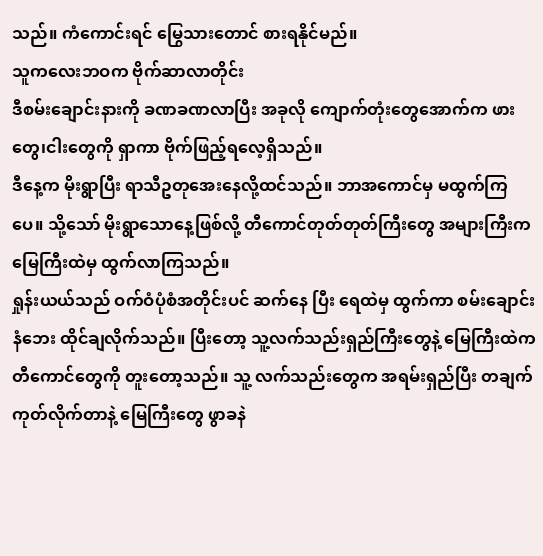သည်။ ကံကောင်းရင် မြွေသားတောင် စားရနိုင်မည်။
သူကလေးဘဝက ဗိုက်ဆာလာတိုင်း
ဒီစမ်းချောင်းနားကို ခဏခဏလာပြီး အခုလို ကျောက်တုံးတွေအောက်က ဖားတွေ၊ငါးတွေကို ရှာကာ ဗိုက်ဖြည့်ရလေ့ရှိသည်။
ဒီနေ့က မိုးရွာပြီး ရာသီဥတုအေးနေလို့ထင်သည်။ ဘာအကောင်မှ မထွက်ကြပေ။ သို့သော် မိုးရွာသောနေ့ဖြစ်လို့ တီကောင်တုတ်တုတ်ကြီးတွေ အများကြီးက မြေကြီးထဲမှ ထွက်လာကြသည်။
ရှုန်းယယ်သည် ဝက်ဝံပုံစံအတိုင်းပင် ဆက်နေ ပြီး ရေထဲမှ ထွက်ကာ စမ်းချောင်းနံဘေး ထိုင်ချလိုက်သည်။ ပြီးတော့ သူ့လက်သည်းရှည်ကြီးတွေနဲ့ မြေကြီးထဲက တီကောင်တွေကို တူးတော့သည်။ သူ့ လက်သည်းတွေက အရမ်းရှည်ပြီး တချက်ကုတ်လိုက်တာနဲ့ မြေကြီးတွေ ဖွာခနဲ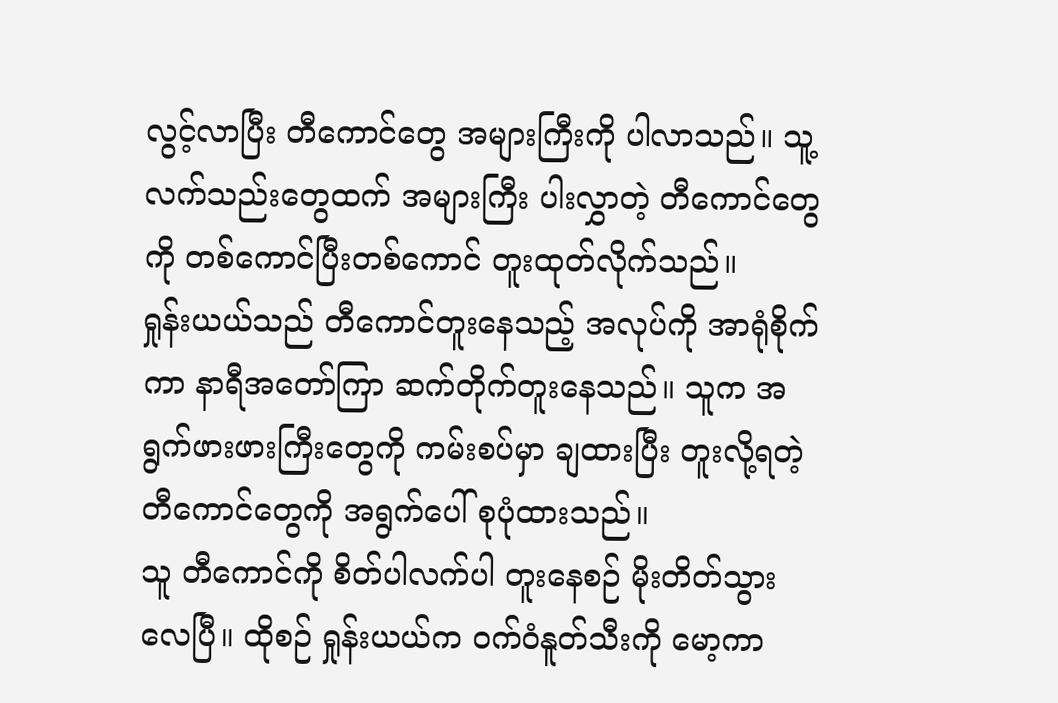လွင့်လာပြီး တီကောင်တွေ အများကြီးကို ပါလာသည်။ သူ့လက်သည်းတွေထက် အများကြီး ပါးလွှာတဲ့ တီကောင်တွေကို တစ်ကောင်ပြီးတစ်ကောင် တူးထုတ်လိုက်သည်။
ရှုန်းယယ်သည် တီကောင်တူးနေသည့် အလုပ်ကို အာရုံစိုက်ကာ နာရီအတော်ကြာ ဆက်တိုက်တူးနေသည်။ သူက အရွက်ဖားဖားကြီးတွေကို ကမ်းစပ်မှာ ချထားပြီး တူးလို့ရတဲ့ တီကောင်တွေကို အရွက်ပေါ် စုပုံထားသည်။
သူ တီကောင်ကို စိတ်ပါလက်ပါ တူးနေစဉ် မိုးတိတ်သွား လေပြီ။ ထိုစဉ် ရှုန်းယယ်က ဝက်ဝံနူတ်သီးကို မော့ကာ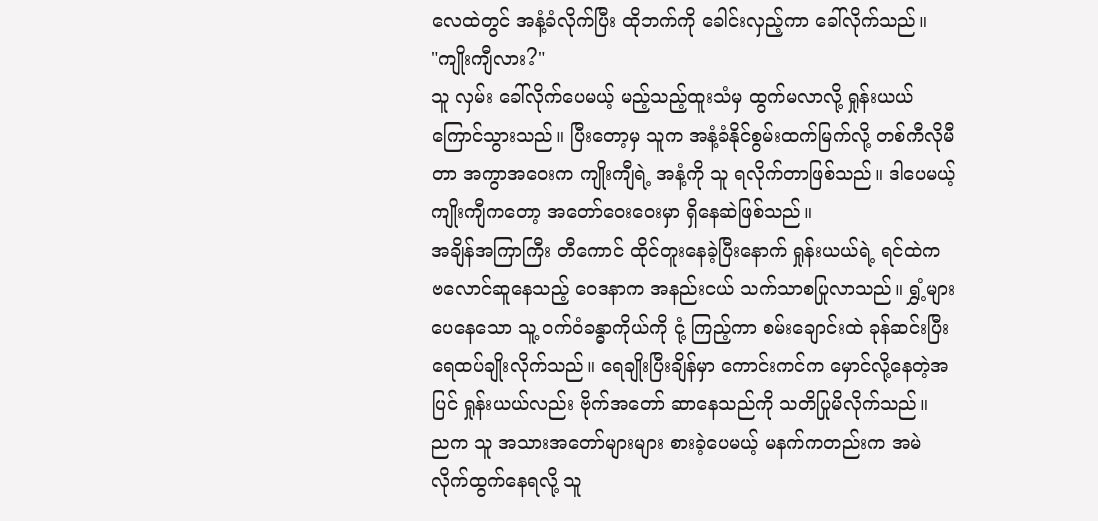လေထဲတွင် အနံ့ခံလိုက်ပြီး ထိုဘက်ကို ခေါင်းလှည့်ကာ ခေါ်လိုက်သည်။
"ကျိုးကျီလား?"
သူ လှမ်း ခေါ်လိုက်ပေမယ့် မည့်သည့်ထူးသံမှ ထွက်မလာလို့ ရှုန်းယယ် ကြောင်သွားသည်။ ပြီးတော့မှ သူက အနံ့ခံနိုင်စွမ်းထက်မြက်လို့ တစ်ကီလိုမီတာ အကွာအဝေးက ကျိုးကျီရဲ့ အနံ့ကို သူ ရလိုက်တာဖြစ်သည်။ ဒါပေမယ့် ကျိုးကျီကတော့ အတော်ဝေးဝေးမှာ ရှိနေဆဲဖြစ်သည်။
အချိန်အကြာကြီး တီကောင် ထိုင်တူးနေခဲ့ပြီးနောက် ရှုန်းယယ်ရဲ့ ရင်ထဲက ဗလောင်ဆူနေသည့် ဝေဒနာက အနည်းငယ် သက်သာစပြုလာသည်။ ရွှံ့များ ပေနေသော သူ့ ဝက်ဝံခန္ဓာကိုယ်ကို ငုံ့ ကြည့်ကာ စမ်းချောင်းထဲ ခုန်ဆင်းပြီး ရေထပ်ချိုးလိုက်သည်။ ရေချိုးပြီးချိန်မှာ ကောင်းကင်က မှောင်လို့နေတဲ့အပြင် ရှုန်းယယ်လည်း ဗိုက်အတော် ဆာနေသည်ကို သတိပြုမိလိုက်သည်။
ညက သူ အသားအတော်များများ စားခဲ့ပေမယ့် မနက်ကတည်းက အမဲလိုက်ထွက်နေရလို့ သူ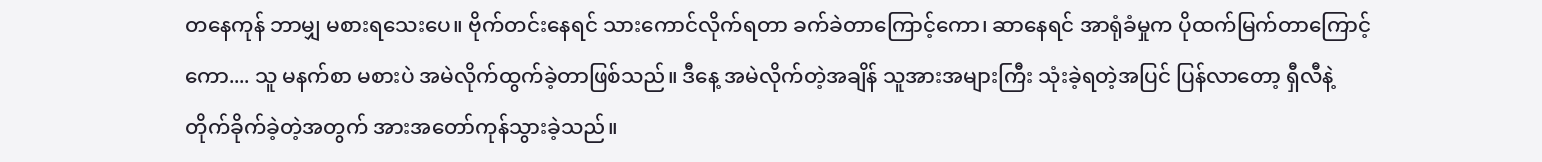တနေကုန် ဘာမျှ မစားရသေးပေ။ ဗိုက်တင်းနေရင် သားကောင်လိုက်ရတာ ခက်ခဲတာကြောင့်ကော၊ ဆာနေရင် အာရုံခံမှုက ပိုထက်မြက်တာကြောင့်ကော.... သူ မနက်စာ မစားပဲ အမဲလိုက်ထွက်ခဲ့တာဖြစ်သည်။ ဒီနေ့ အမဲလိုက်တဲ့အချိန် သူအားအများကြီး သုံးခဲ့ရတဲ့အပြင် ပြန်လာတော့ ရှီလီနဲ့တိုက်ခိုက်ခဲ့တဲ့အတွက် အားအတော်ကုန်သွားခဲ့သည်။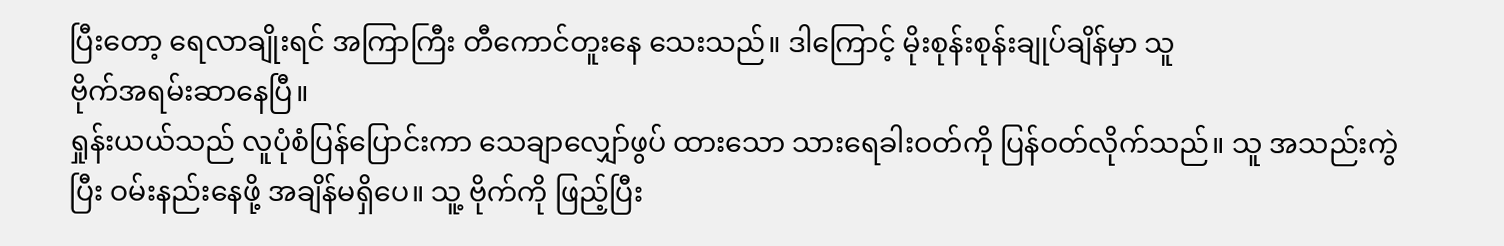ပြီးတော့ ရေလာချိုးရင် အကြာကြီး တီကောင်တူးနေ သေးသည်။ ဒါကြောင့် မိုးစုန်းစုန်းချုပ်ချိန်မှာ သူ
ဗိုက်အရမ်းဆာနေပြီ။
ရှုန်းယယ်သည် လူပုံစံပြန်ပြောင်းကာ သေချာလျှော်ဖွပ် ထားသော သားရေခါးဝတ်ကို ပြန်ဝတ်လိုက်သည်။ သူ အသည်းကွဲပြီး ဝမ်းနည်းနေဖို့ အချိန်မရှိပေ။ သူ့ ဗိုက်ကို ဖြည့်ပြီး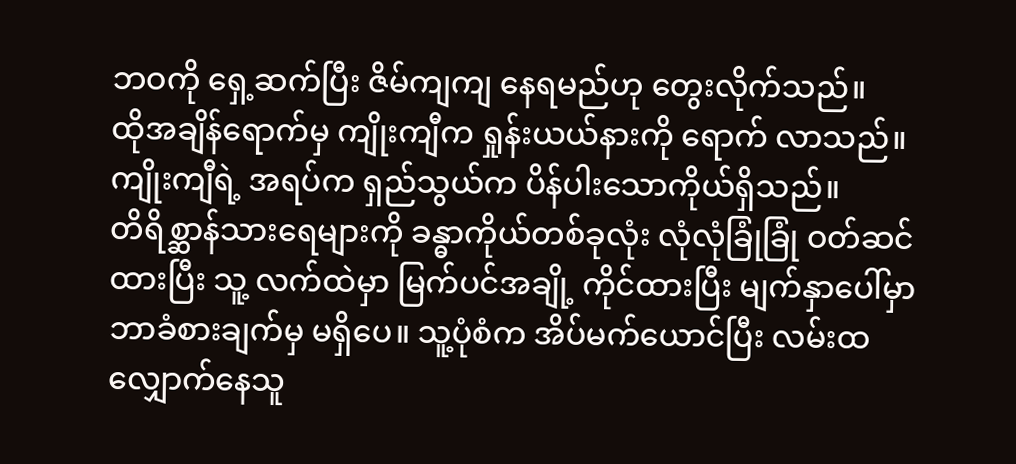ဘဝကို ရှေ့ဆက်ပြီး ဇိမ်ကျကျ နေရမည်ဟု တွေးလိုက်သည်။
ထိုအချိန်ရောက်မှ ကျိုးကျီက ရှုန်းယယ်နားကို ရောက် လာသည်။ ကျိုးကျီရဲ့ အရပ်က ရှည်သွယ်က ပိန်ပါးသောကိုယ်ရှိသည်။
တိရိစ္ဆာန်သားရေများကို ခန္ဓာကိုယ်တစ်ခုလုံး လုံလုံခြုံခြုံ ဝတ်ဆင်ထားပြီး သူ့ လက်ထဲမှာ မြက်ပင်အချို့ ကိုင်ထားပြီး မျက်နှာပေါ်မှာ ဘာခံစားချက်မှ မရှိပေ။ သူ့ပုံစံက အိပ်မက်ယောင်ပြီး လမ်းထလျှောက်နေသူ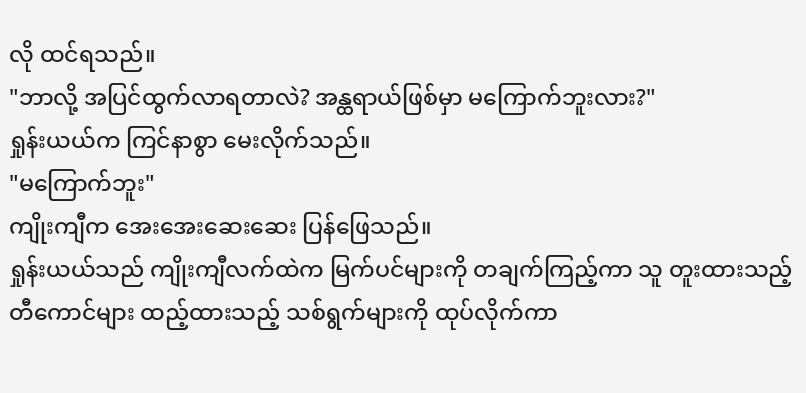လို ထင်ရသည်။
"ဘာလို့ အပြင်ထွက်လာရတာလဲ? အန္ထရာယ်ဖြစ်မှာ မကြောက်ဘူးလား?"
ရှုန်းယယ်က ကြင်နာစွာ မေးလိုက်သည်။
"မကြောက်ဘူး"
ကျိုးကျီက အေးအေးဆေးဆေး ပြန်ဖြေသည်။
ရှုန်းယယ်သည် ကျိုးကျီလက်ထဲက မြက်ပင်များကို တချက်ကြည့်ကာ သူ တူးထားသည့် တီကောင်များ ထည့်ထားသည့် သစ်ရွက်များကို ထုပ်လိုက်ကာ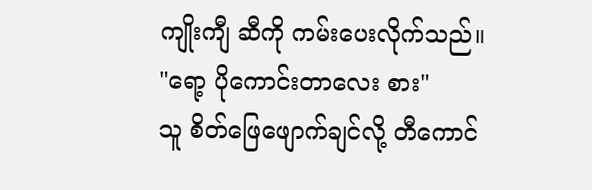ကျိုးကျီ ဆီကို ကမ်းပေးလိုက်သည်။
"ရော့ ပိုကောင်းတာလေး စား"
သူ စိတ်ဖြေဖျောက်ချင်လို့ တီကောင်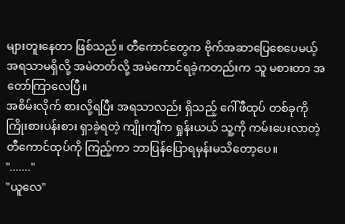များတူးနေတာ ဖြစ်သည်။ တီကောင်တွေက ဗိုက်အဆာပြေစေပေမယ့် အရသာမရှိလို့ အမဲတတ်လို့ အမဲကောင်ရခဲ့ကတည်းက သူ မစားတာ အတော်ကြာလေပြီ။
အစိမ်းလိုက် စားလို့ရပြီး အရသာလည်း ရှိသည့် ဂေါ်ဖီထုပ် တစ်ခုကို ကြိုးစားပန်းစား ရှာခဲ့ရတဲ့ ကျိုးကျီက ရှုန်းယယ် သူ့ကို ကမ်းပေးလာတဲ့ တီကောင်ထုပ်ကို ကြည့်ကာ ဘာပြန်ပြောရမှန်းမသိတော့ပေ။
"......."
"ယူလေ"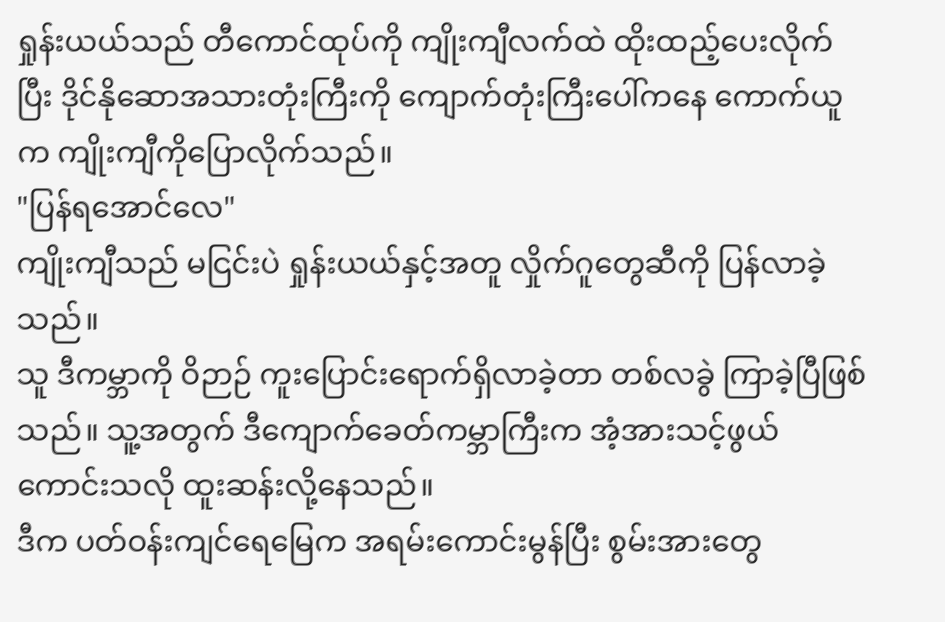ရှုန်းယယ်သည် တီကောင်ထုပ်ကို ကျိုးကျီလက်ထဲ ထိုးထည့်ပေးလိုက်ပြီး ဒိုင်နိုဆောအသားတုံးကြီးကို ကျောက်တုံးကြီးပေါ်ကနေ ကောက်ယူက ကျိုးကျီကိုပြောလိုက်သည်။
"ပြန်ရအောင်လေ"
ကျိုးကျီသည် မငြင်းပဲ ရှုန်းယယ်နှင့်အတူ လှိုက်ဂူတွေဆီကို ပြန်လာခဲ့သည်။
သူ ဒီကမ္ဘာကို ဝိဉာဉ် ကူးပြောင်းရောက်ရှိလာခဲ့တာ တစ်လခွဲ ကြာခဲ့ပြီဖြစ်သည်။ သူ့အတွက် ဒီကျောက်ခေတ်ကမ္ဘာကြီးက အံ့အားသင့်ဖွယ် ကောင်းသလို ထူးဆန်းလို့နေသည်။
ဒီက ပတ်ဝန်းကျင်ရေမြေက အရမ်းကောင်းမွန်ပြီး စွမ်းအားတွေ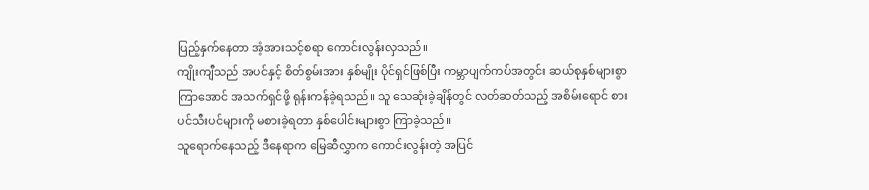ပြည့်နှက်နေတာ အံ့အားသင့်စရာ ကောင်းလွန်းလှသည်။
ကျိုးကျီသည် အပင်နှင့် စိတ်စွမ်းအား နှစ်မျိုး ပိုင်ရှင်ဖြစ်ပြီး ကမ္ဘာပျက်ကပ်အတွင်း ဆယ်စုနှစ်များစွာ ကြာအောင် အသက်ရှင်ဖို့ ရုန်းကန်ခဲ့ရသည်။ သူ သေဆုံးခဲ့ချိန်တွင် လတ်ဆတ်သည့် အစိမ်းရောင် စားပင်သီးပင်များကို မစားခဲ့ရတာ နှစ်ပေါင်းများစွာ ကြာခဲ့သည်။
သူရောက်နေသည့် ဒီနေရာက မြေဆီလွှာက ကောင်းလွန်းတဲ့ အပြင်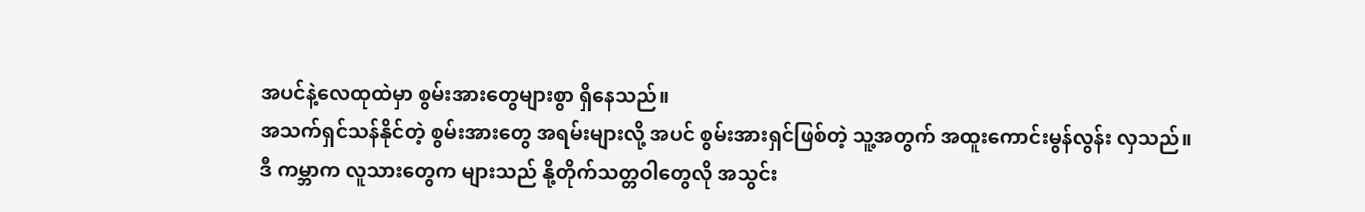အပင်နဲ့လေထုထဲမှာ စွမ်းအားတွေများစွာ ရှိနေသည်။
အသက်ရှင်သန်နိုင်တဲ့ စွမ်းအားတွေ အရမ်းများလို့ အပင် စွမ်းအားရှင်ဖြစ်တဲ့ သူ့အတွက် အထူးကောင်းမွန်လွန်း လှသည်။
ဒီ ကမ္ဘာက လူသားတွေက များသည် နို့တိုက်သတ္တဝါတွေလို အသွင်း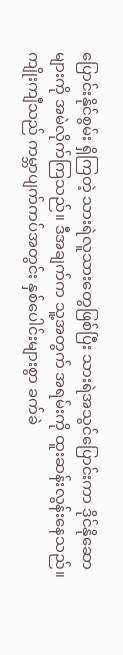ပြောင်းနိုင်စွမ်း ရှိကြတဲ့ သားရဲလူသားတွေဖြစ်ပြီး သားရဲအသွင်ပြောင်းကာ ဒိုင်နိုဆောများကို အမဲလိုက်ကြသည်။ ဒီအချက်က သူ့အတွက် အရမ်းကို ထူးဆန်းလွန်းနေသည်။
ကျိုးကျီသည် ကမ္ဘာပျက်ကပ်အတွင်း နှစ်ပေါင်းများစွာ ခက်ခဲ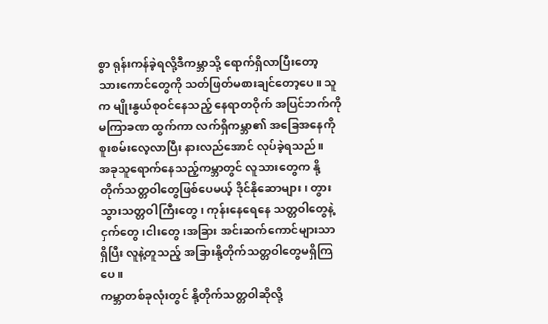စွာ ရုန်းကန်ခဲ့ရလို့ဒီကမ္ဘာသို့ ရောက်ရှိလာပြီးတော့ သားကောင်တွေကို သတ်ဖြတ်မစားချင်တော့ပေ။ သူက မျိုးနွယ်စုဝင်နေသည့် နေရာတဝိုက် အပြင်ဘက်ကို မကြာခဏ ထွက်ကာ လက်ရှိကမ္ဘာ၏ အခြေအနေကို စူးစမ်းလေ့လာပြီး နားလည်အောင် လုပ်ခဲ့ရသည်။
အခုသူရောက်နေသည့်ကမ္ဘာတွင် လူသားတွေက နို့တိုက်သတ္တဝါတွေဖြစ်ပေမယ့် ဒိုင်နိုဆောများ၊ တွားသွားသတ္တဝါကြီးတွေ၊ ကုန်းနေရေနေ သတ္တဝါတွေနဲ့ ငှက်တွေ၊ငါးတွေ၊အခြား အင်းဆက်ကောင်များသာ ရှိပြီး လူနဲ့တူသည့် အခြားနို့တိုက်သတ္တဝါတွေမရှိကြပေ။
ကမ္ဘာတစ်ခုလုံးတွင် နို့တိုက်သတ္တဝါဆိုလို့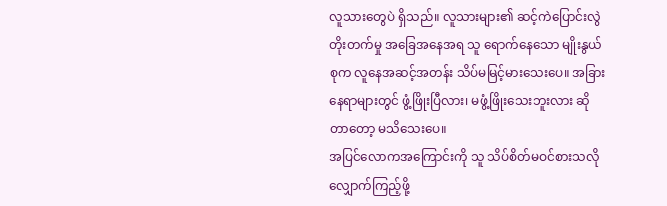လူသားတွေပဲ ရှိသည်။ လူသားများ၏ ဆင့်ကဲပြောင်းလွဲတိုးတက်မှု အခြေအနေအရ သူ ရောက်နေသော မျိုးနွယ်စုက လူနေအဆင့်အတန်း သိပ်မမြင့်မားသေးပေ။ အခြားနေရာများတွင် ဖွံ့ဖြိုးပြီလား၊ မဖွံ့ဖြိုးသေးဘူးလား ဆိုတာတော့ မသိသေးပေ။
အပြင်လောကအကြောင်းကို သူ သိပ်စိတ်မဝင်စားသလို လျှောက်ကြည့်ဖို့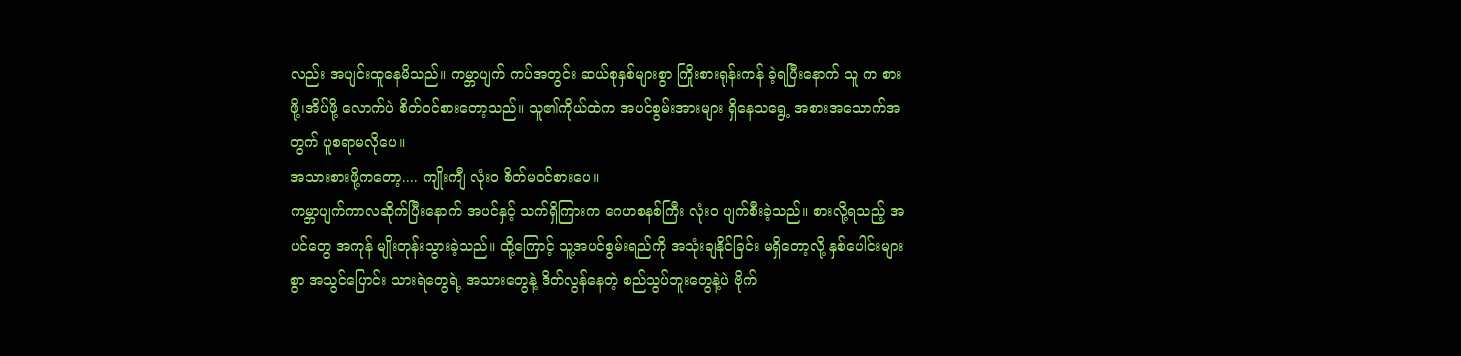လည်း အပျင်းထူနေမိသည်။ ကမ္ဘာပျက် ကပ်အတွင်း ဆယ်စုနှစ်များစွာ ကြိုးစားရုန်းကန် ခဲ့ရပြီးနောက် သူ က စားဖို့၊အိပ်ဖို့ လောက်ပဲ စိတ်ဝင်စားတော့သည်။ သူ၏ကိုယ်ထဲက အပင်စွမ်းအားများ ရှိနေသရွေ့ အစားအသောက်အတွက် ပူစရာမလိုပေ။
အသားစားဖို့ကတော့.... ကျိုးကျီ လုံးဝ စိတ်မဝင်စားပေ။
ကမ္ဘာပျက်ကာလဆိုက်ပြီးနောက် အပင်နှင့် သက်ရှိကြားက ဂေဟစနစ်ကြီး လုံးဝ ပျက်စီးခဲ့သည်။ စားလို့ရသည့် အပင်တွေ အကုန် မျိုးတုန်းသွားခဲ့သည်။ ထို့ကြောင့် သူ့အပင်စွမ်းရည်ကို အသုံးချနိုင်ခြင်း မရှိတော့လို့ နှစ်ပေါင်းများစွာ အသွင်ပြောင်း သားရဲတွေရဲ့ အသားတွေနဲ့ ဒိတ်လွန်နေတဲ့ စည်သွပ်ဘူးတွေနဲ့ပဲ ဗိုက်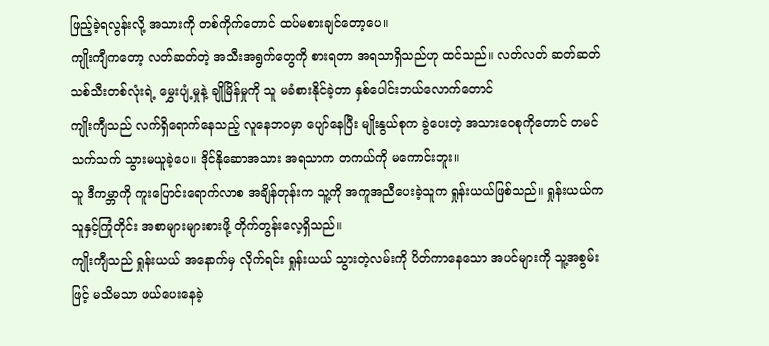ဖြည့်ခဲ့ရလွန်းလို့ အသားကို တစ်ကိုက်တောင် ထပ်မစားချင်တော့ပေ။
ကျိုးကျီကတော့ လတ်ဆတ်တဲ့ အသီးအရွက်တွေကို စားရတာ အရသာရှိသည်ဟု ထင်သည်။ လတ်လတ် ဆတ်ဆတ် သစ်သီးတစ်လုံးရဲ့ မွှေးပျံ့မှုနဲ့ ချိုမြိန်မှုကို သူ မခံစားနိုင်ခဲ့တာ နှစ်ပေါင်းဘယ်လောက်တောင်
ကျိုးကျီသည် လက်ရှိရောက်နေသည့် လူနေဘဝမှာ ပျော်နေပြီး မျိုးနွယ်စုက ခွဲပေးတဲ့ အသားဝေစုကိုတောင် တမင်သက်သက် သွားမယူခဲ့ပေ။ ဒိုင်နိုဆောအသား အရသာက တကယ်ကို မကောင်းဘူး။
သူ ဒီကမ္ဘာကို ကူးပြောင်းရောက်လာစ အချိန်တုန်းက သူ့ကို အကူအညီပေးခဲ့သူက ရှုန်းယယ်ဖြစ်သည်။ ရှုန်းယယ်က သူနှင့်ကြုံတိုင်း အစာများများစားဖို့ တိုက်တွန်းလေ့ရှိသည်။
ကျိုးကျီသည် ရှုန်းယယ် အနောက်မှ လိုက်ရင်း ရှုန်းယယ် သွားတဲ့လမ်းကို ပိတ်ကာနေသော အပင်များကို သူ့အစွမ်းဖြင့် မသိမသာ ဖယ်ပေးနေခဲ့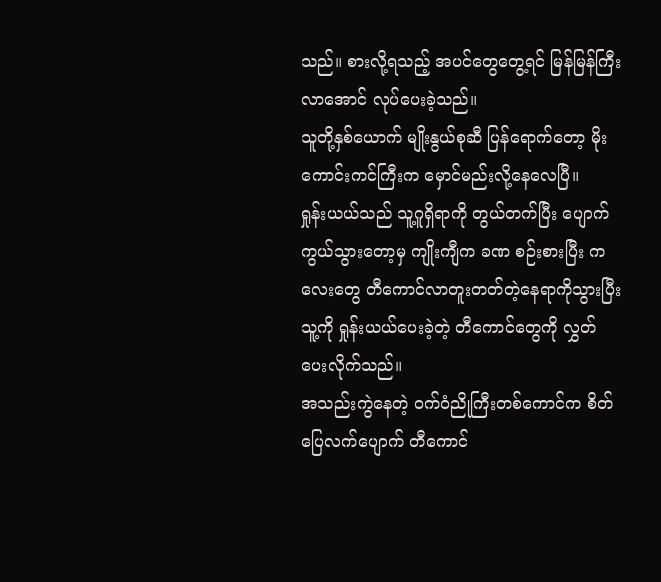သည်။ စားလို့ရသည့် အပင်တွေတွေ့ရင် မြန်မြန်ကြီးလာအောင် လုပ်ပေးခဲ့သည်။
သူတို့နှစ်ယောက် မျိုးနွယ်စုဆီ ပြန်ရောက်တော့ မိုး ကောင်းကင်ကြီးက မှောင်မည်းလို့နေလေပြီ။
ရှုန်းယယ်သည် သူ့ဂူရှိရာကို တွယ်တက်ပြီး ပျောက်ကွယ်သွားတော့မှ ကျိုးကျီက ခဏ စဉ်းစားပြီး ကလေးတွေ တီကောင်လာတူးတတ်တဲ့နေရာကိုသွားပြီး သူ့ကို ရှုန်းယယ်ပေးခဲ့တဲ့ တီကောင်တွေကို လွှတ်ပေးလိုက်သည်။
အသည်းကွဲနေတဲ့ ဝက်ဝံညိုကြီးတစ်ကောင်က စိတ်ပြေလက်ပျောက် တီကောင်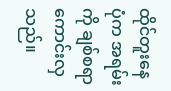ထိုင်တူးနေပုံက အရမ်းကို ချစ်စရာ ကောင်းလှသည်။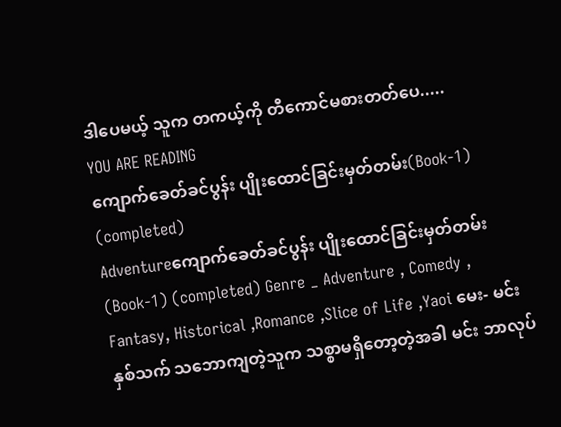ဒါပေမယ့် သူက တကယ့်ကို တီကောင်မစားတတ်ပေ.....
YOU ARE READING
ကျောက်ခေတ်ခင်ပွန်း ပျိုးထောင်ခြင်းမှတ်တမ်း(Book-1) (completed)
Adventureကျောက်ခေတ်ခင်ပွန်း ပျိုးထောင်ခြင်းမှတ်တမ်း(Book-1) (completed) Genre _ Adventure , Comedy , Fantasy, Historical ,Romance ,Slice of Life ,Yaoi မေး- မင်း နှစ်သက် သဘောကျတဲ့သူက သစ္စာမရှိတော့တဲ့အခါ မင်း ဘာလုပ်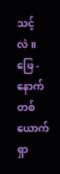သင့်လဲ။ ဖြေ - နောက်တစ်ယောက်ရှာ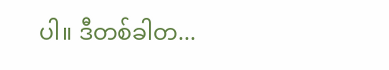ပါ။ ဒီတစ်ခါတ...